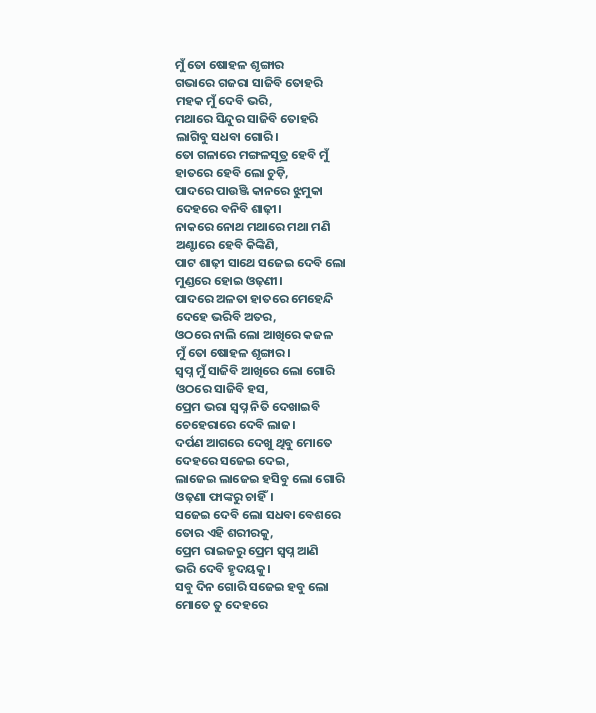ମୁଁ ତୋ ଷୋହଳ ଶୃଙ୍ଗାର
ଗଭାରେ ଗଜରା ସାଜିବି ତୋହରି
ମହକ ମୁଁ ଦେବି ଭରି,
ମଥାରେ ସିନ୍ଦୁର ସାଜିବି ତୋହରି
ଲାଗିବୁ ସଧବା ଗୋରି।
ତୋ ଗଳାରେ ମଙ୍ଗଳସୂତ୍ର ହେବି ମୁଁ
ହାତରେ ହେବି ଲୋ ଚୁଡ଼ି,
ପାଦରେ ପାଉଞ୍ଜି କାନରେ ଝୁମୁକା
ଦେହରେ ବନିବି ଶାଢ଼ୀ।
ନାକରେ ନୋଥ ମଥାରେ ମଥା ମଣି
ଅଣ୍ଟାରେ ହେବି କିଙ୍କିଣି,
ପାଟ ଶାଢ଼ୀ ସାଥେ ସଜେଇ ଦେବି ଲୋ
ମୁଣ୍ଡରେ ହୋଇ ଓଢ଼ଣୀ।
ପାଦରେ ଅଳତା ହାତରେ ମେହେନ୍ଦି
ଦେହେ ଭରିବି ଅତର,
ଓଠରେ ନାଲି ଲୋ ଆଖିରେ କଜଳ
ମୁଁ ତୋ ଷୋହଳ ଶୃଙ୍ଗାର।
ସ୍ବପ୍ନ ମୁଁ ସାଜିବି ଆଖିରେ ଲୋ ଗୋରି
ଓଠରେ ସାଜିବି ହସ,
ପ୍ରେମ ଭରା ସ୍ବପ୍ନ ନିତି ଦେଖାଇବି
ଚେହେରାରେ ଦେବି ଲାଜ।
ଦର୍ପଣ ଆଗରେ ଦେଖୁ ଥିବୁ ମୋତେ
ଦେହରେ ସଜେଇ ଦେଇ,
ଲାଜେଇ ଲାଜେଇ ହସିବୁ ଲୋ ଗୋରି
ଓଢ଼ଣା ଫାଙ୍କରୁ ଚାହିଁ।
ସଜେଇ ଦେବି ଲୋ ସଧବା ବେଶରେ
ତୋର ଏହି ଶରୀରକୁ,
ପ୍ରେମ ରାଇଜରୁ ପ୍ରେମ ସ୍ବପ୍ନ ଆଣି
ଭରି ଦେବି ହୃଦୟକୁ।
ସବୁ ଦିନ ଗୋରି ସଜେଇ ହବୁ ଲୋ
ମୋତେ ତୁ ଦେହରେ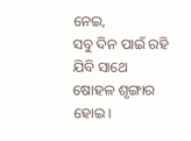ନେଇ,
ସବୁ ଦିନ ପାଇଁ ରହି ଯିବି ସାଥେ
ଷୋହଳ ଶୃଙ୍ଗାର ହୋଇ।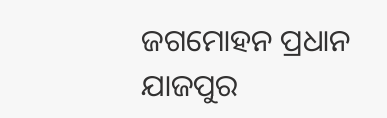ଜଗମୋହନ ପ୍ରଧାନ
ଯାଜପୁର